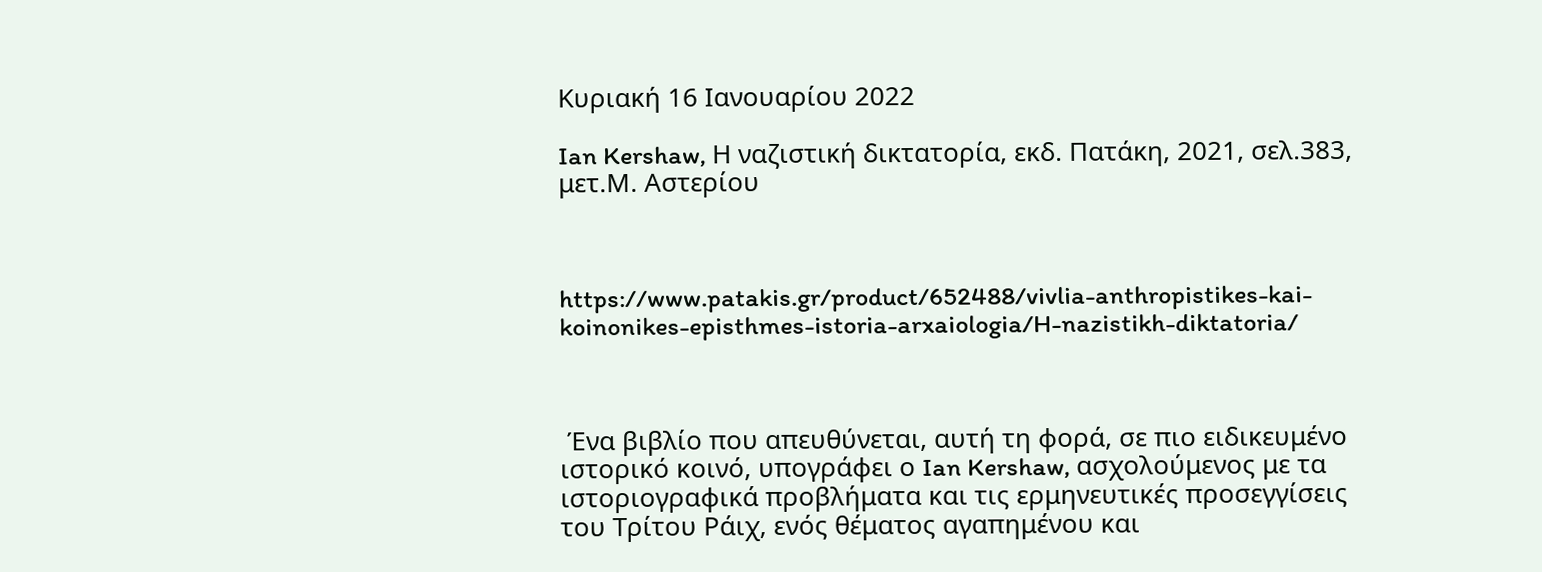Κυριακή 16 Ιανουαρίου 2022

Ian Kershaw, Η ναζιστική δικτατορία, εκδ. Πατάκη, 2021, σελ.383, μετ.Μ. Αστερίου



https://www.patakis.gr/product/652488/vivlia-anthropistikes-kai-koinonikes-episthmes-istoria-arxaiologia/H-nazistikh-diktatoria/



 Ένα βιβλίο που απευθύνεται, αυτή τη φορά, σε πιο ειδικευμένο ιστορικό κοινό, υπογράφει ο Ian Kershaw, ασχολούμενος με τα ιστοριογραφικά προβλήματα και τις ερμηνευτικές προσεγγίσεις του Τρίτου Ράιχ, ενός θέματος αγαπημένου και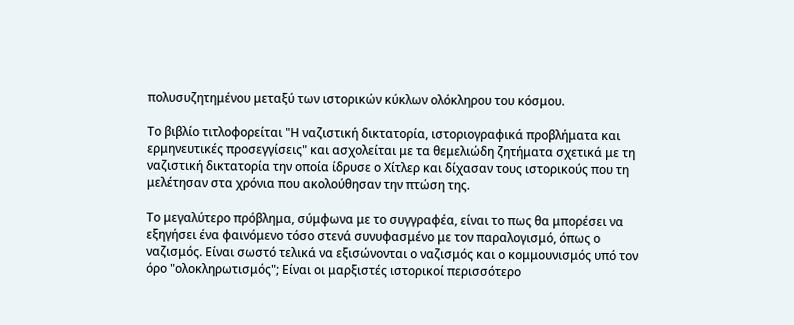πολυσυζητημένου μεταξύ των ιστορικών κύκλων ολόκληρου του κόσμου.

Το βιβλίο τιτλοφορείται "Η ναζιστική δικτατορία, ιστοριογραφικά προβλήματα και ερμηνευτικές προσεγγίσεις" και ασχολείται με τα θεμελιώδη ζητήματα σχετικά με τη ναζιστική δικτατορία την οποία ίδρυσε ο Χίτλερ και δίχασαν τους ιστορικούς που τη μελέτησαν στα χρόνια που ακολούθησαν την πτώση της.

Το μεγαλύτερο πρόβλημα, σύμφωνα με το συγγραφέα, είναι το πως θα μπορέσει να εξηγήσει ένα φαινόμενο τόσο στενά συνυφασμένο με τον παραλογισμό, όπως ο ναζισμός. Είναι σωστό τελικά να εξισώνονται ο ναζισμός και ο κομμουνισμός υπό τον όρο "ολοκληρωτισμός"; Είναι οι μαρξιστές ιστορικοί περισσότερο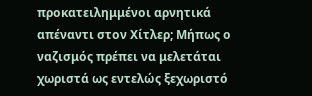προκατειλημμένοι αρνητικά απέναντι στον Χίτλερ; Μήπως ο ναζισμός πρέπει να μελετάται χωριστά ως εντελώς ξεχωριστό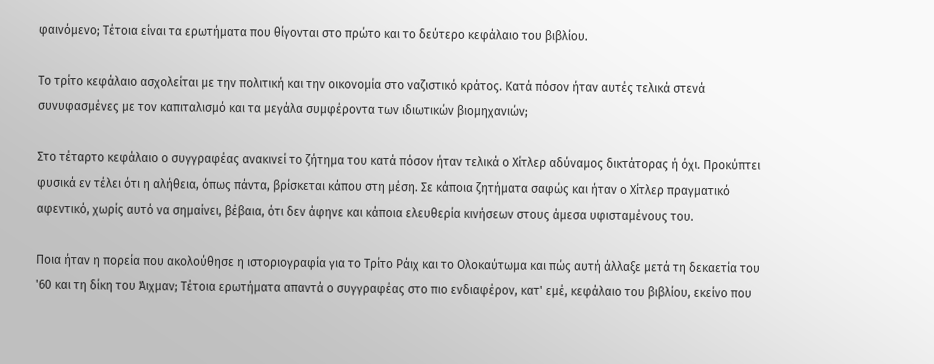φαινόμενο; Τέτοια είναι τα ερωτήματα που θίγονται στο πρώτο και το δεύτερο κεφάλαιο του βιβλίου.

Το τρίτο κεφάλαιο ασχολείται με την πολιτική και την οικονομία στο ναζιστικό κράτος. Κατά πόσον ήταν αυτές τελικά στενά συνυφασμένες με τον καπιταλισμό και τα μεγάλα συμφέροντα των ιδιωτικών βιομηχανιών;

Στο τέταρτο κεφάλαιο ο συγγραφέας ανακινεί το ζήτημα του κατά πόσον ήταν τελικά ο Χίτλερ αδύναμος δικτάτορας ή όχι. Προκύπτει φυσικά εν τέλει ότι η αλήθεια, όπως πάντα, βρίσκεται κάπου στη μέση. Σε κάποια ζητήματα σαφώς και ήταν ο Χίτλερ πραγματικό αφεντικό, χωρίς αυτό να σημαίνει, βέβαια, ότι δεν άφηνε και κάποια ελευθερία κινήσεων στους άμεσα υφισταμένους του.

Ποια ήταν η πορεία που ακολούθησε η ιστοριογραφία για το Τρίτο Ράιχ και το Ολοκαύτωμα και πώς αυτή άλλαξε μετά τη δεκαετία του '60 και τη δίκη του Άιχμαν; Τέτοια ερωτήματα απαντά ο συγγραφέας στο πιο ενδιαφέρον, κατ' εμέ, κεφάλαιο του βιβλίου, εκείνο που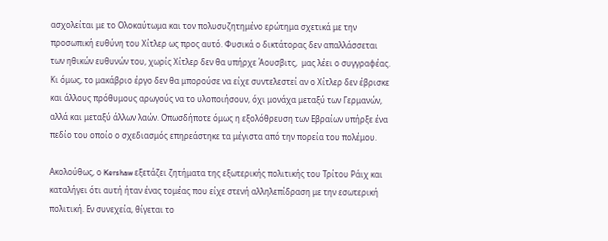ασχολείται με το Ολοκαύτωμα και τον πολυσυζητημένο ερώτημα σχετικά με την προσωπική ευθύνη του Χίτλερ ως προς αυτό. Φυσικά ο δικτάτορας δεν απαλλάσσεται των ηθικών ευθυνών του, χωρίς Χίτλερ δεν θα υπήρχε Άουσβιτς,  μας λέει ο συγγραφέας. Κι όμως, το μακάβριο έργο δεν θα μπορούσε να είχε συντελεστεί αν ο Χίτλερ δεν έβρισκε και άλλους πρόθυμους αρωγούς να το υλοποιήσουν, όχι μονάχα μεταξύ των Γερμανών, αλλά και μεταξύ άλλων λαών. Οπωσδήποτε όμως η εξολόθρευση των Εβραίων υπήρξε ένα πεδίο του οποίο ο σχεδιασμός επηρεάστηκε τα μέγιστα από την πορεία του πολέμου.

Ακολούθως, ο Kershaw εξετάζει ζητήματα της εξωτερικής πολιτικής του Τρίτου Ράιχ και καταλήγει ότι αυτή ήταν ένας τομέας που είχε στενή αλληλεπίδραση με την εσωτερική πολιτική. Εν συνεχεία, θίγεται το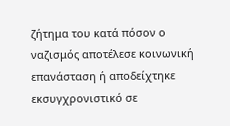ζήτημα του κατά πόσον ο ναζισμός αποτέλεσε κοινωνική επανάσταση ή αποδείχτηκε εκσυγχρονιστικό σε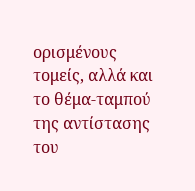ορισμένους τομείς, αλλά και το θέμα-ταμπού της αντίστασης του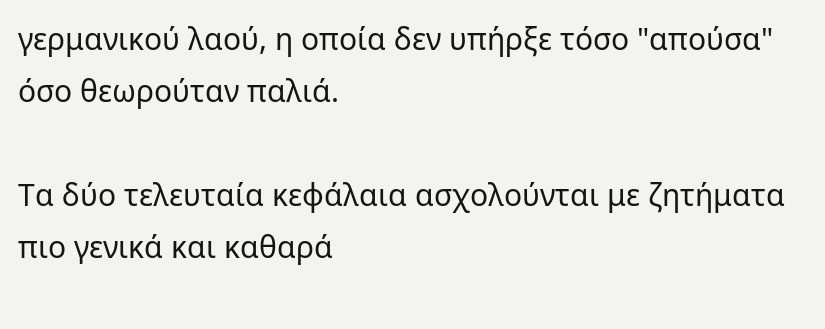γερμανικού λαού, η οποία δεν υπήρξε τόσο "απούσα" όσο θεωρούταν παλιά.

Τα δύο τελευταία κεφάλαια ασχολούνται με ζητήματα πιο γενικά και καθαρά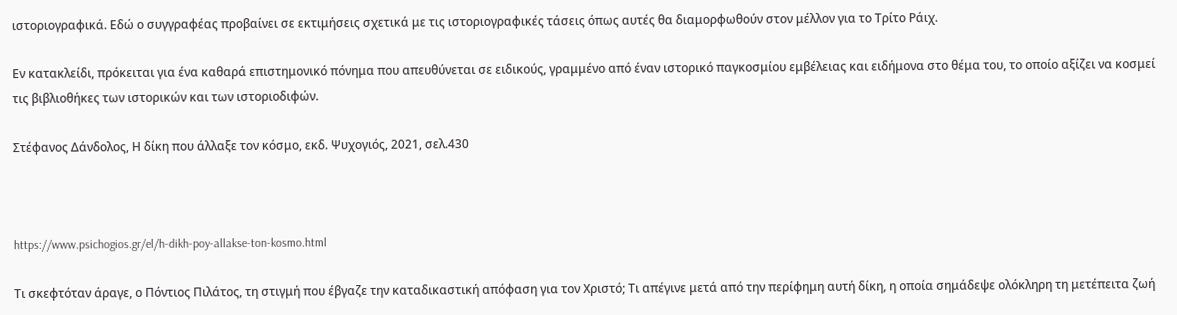ιστοριογραφικά. Εδώ ο συγγραφέας προβαίνει σε εκτιμήσεις σχετικά με τις ιστοριογραφικές τάσεις όπως αυτές θα διαμορφωθούν στον μέλλον για το Τρίτο Ράιχ.

Εν κατακλείδι, πρόκειται για ένα καθαρά επιστημονικό πόνημα που απευθύνεται σε ειδικούς, γραμμένο από έναν ιστορικό παγκοσμίου εμβέλειας και ειδήμονα στο θέμα του, το οποίο αξίζει να κοσμεί τις βιβλιοθήκες των ιστορικών και των ιστοριοδιφών.

Στέφανος Δάνδολος, Η δίκη που άλλαξε τον κόσμο, εκδ. Ψυχογιός, 2021, σελ.430



https://www.psichogios.gr/el/h-dikh-poy-allakse-ton-kosmo.html

Τι σκεφτόταν άραγε, ο Πόντιος Πιλάτος, τη στιγμή που έβγαζε την καταδικαστική απόφαση για τον Χριστό; Τι απέγινε μετά από την περίφημη αυτή δίκη, η οποία σημάδεψε ολόκληρη τη μετέπειτα ζωή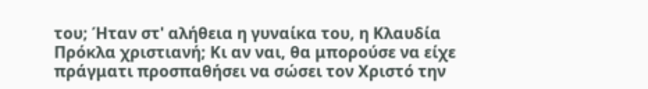του; Ήταν στ' αλήθεια η γυναίκα του, η Κλαυδία Πρόκλα χριστιανή; Κι αν ναι, θα μπορούσε να είχε πράγματι προσπαθήσει να σώσει τον Χριστό την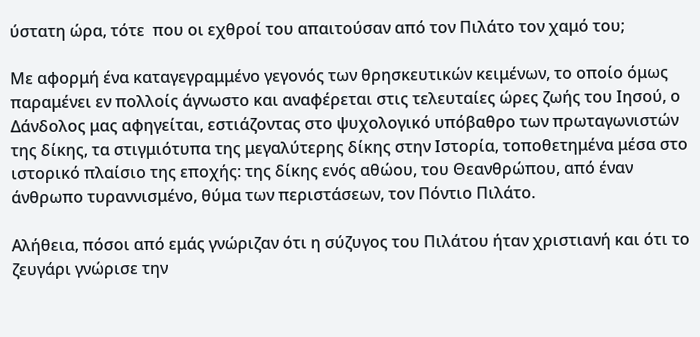ύστατη ώρα, τότε  που οι εχθροί του απαιτούσαν από τον Πιλάτο τον χαμό του;

Με αφορμή ένα καταγεγραμμένο γεγονός των θρησκευτικών κειμένων, το οποίο όμως παραμένει εν πολλοίς άγνωστο και αναφέρεται στις τελευταίες ώρες ζωής του Ιησού, ο Δάνδολος μας αφηγείται, εστιάζοντας στο ψυχολογικό υπόβαθρο των πρωταγωνιστών της δίκης, τα στιγμιότυπα της μεγαλύτερης δίκης στην Ιστορία, τοποθετημένα μέσα στο ιστορικό πλαίσιο της εποχής: της δίκης ενός αθώου, του Θεανθρώπου, από έναν άνθρωπο τυραννισμένο, θύμα των περιστάσεων, τον Πόντιο Πιλάτο.

Αλήθεια, πόσοι από εμάς γνώριζαν ότι η σύζυγος του Πιλάτου ήταν χριστιανή και ότι το ζευγάρι γνώρισε την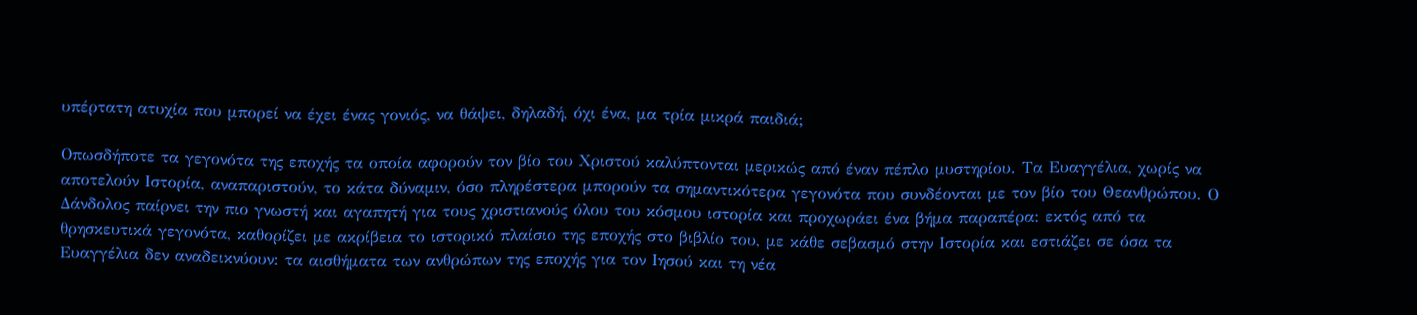υπέρτατη ατυχία που μπορεί να έχει ένας γονιός, να θάψει, δηλαδή, όχι ένα, μα τρία μικρά παιδιά;

Οπωσδήποτε τα γεγονότα της εποχής τα οποία αφορούν τον βίο του Χριστού καλύπτονται μερικώς από έναν πέπλο μυστηρίου. Τα Ευαγγέλια, χωρίς να αποτελούν Ιστορία, αναπαριστούν, το κάτα δύναμιν, όσο πληρέστερα μπορούν τα σημαντικότερα γεγονότα που συνδέονται με τον βίο του Θεανθρώπου. Ο Δάνδολος παίρνει την πιο γνωστή και αγαπητή για τους χριστιανούς όλου του κόσμου ιστορία και προχωράει ένα βήμα παραπέρα: εκτός από τα θρησκευτικά γεγονότα, καθορίζει με ακρίβεια το ιστορικό πλαίσιο της εποχής στο βιβλίο του, με κάθε σεβασμό στην Ιστορία και εστιάζει σε όσα τα Ευαγγέλια δεν αναδεικνύουν: τα αισθήματα των ανθρώπων της εποχής για τον Ιησού και τη νέα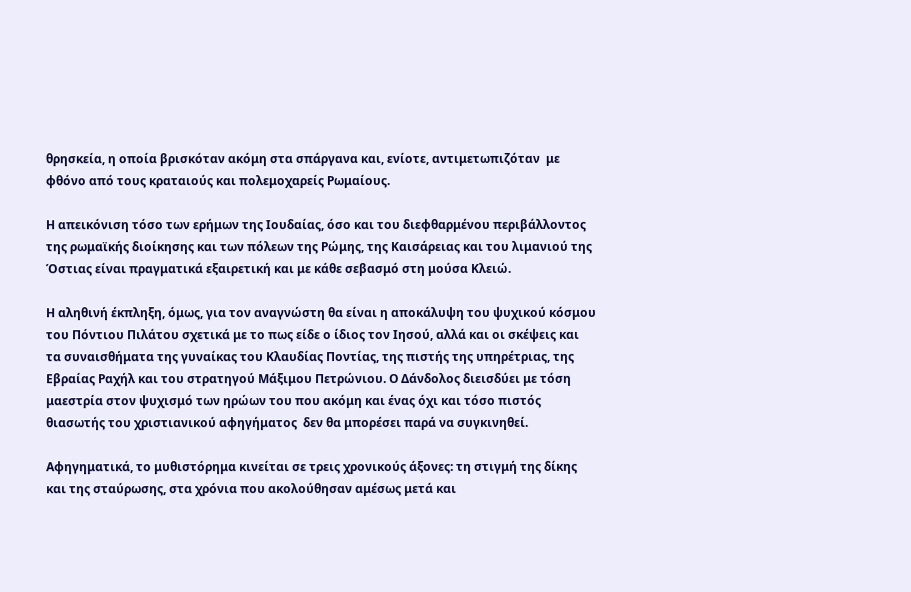θρησκεία, η οποία βρισκόταν ακόμη στα σπάργανα και, ενίοτε, αντιμετωπιζόταν  με φθόνο από τους κραταιούς και πολεμοχαρείς Ρωμαίους.

Η απεικόνιση τόσο των ερήμων της Ιουδαίας, όσο και του διεφθαρμένου περιβάλλοντος της ρωμαϊκής διοίκησης και των πόλεων της Ρώμης, της Καισάρειας και του λιμανιού της Όστιας είναι πραγματικά εξαιρετική και με κάθε σεβασμό στη μούσα Κλειώ.

Η αληθινή έκπληξη, όμως, για τον αναγνώστη θα είναι η αποκάλυψη του ψυχικού κόσμου του Πόντιου Πιλάτου σχετικά με το πως είδε ο ίδιος τον Ιησού, αλλά και οι σκέψεις και τα συναισθήματα της γυναίκας του Κλαυδίας Ποντίας, της πιστής της υπηρέτριας, της Εβραίας Ραχήλ και του στρατηγού Μάξιμου Πετρώνιου. Ο Δάνδολος διεισδύει με τόση μαεστρία στον ψυχισμό των ηρώων του που ακόμη και ένας όχι και τόσο πιστός θιασωτής του χριστιανικού αφηγήματος  δεν θα μπορέσει παρά να συγκινηθεί.

Αφηγηματικά, το μυθιστόρημα κινείται σε τρεις χρονικούς άξονες: τη στιγμή της δίκης και της σταύρωσης, στα χρόνια που ακολούθησαν αμέσως μετά και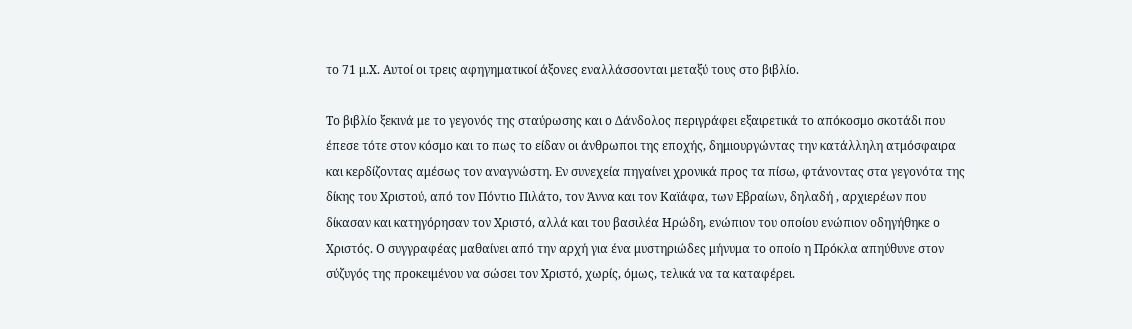το 71 μ.Χ. Αυτοί οι τρεις αφηγηματικοί άξονες εναλλάσσονται μεταξύ τους στο βιβλίο.

Το βιβλίο ξεκινά με το γεγονός της σταύρωσης και ο Δάνδολος περιγράφει εξαιρετικά το απόκοσμο σκοτάδι που έπεσε τότε στον κόσμο και το πως το είδαν οι άνθρωποι της εποχής, δημιουργώντας την κατάλληλη ατμόσφαιρα και κερδίζοντας αμέσως τον αναγνώστη. Εν συνεχεία πηγαίνει χρονικά προς τα πίσω, φτάνοντας στα γεγονότα της δίκης του Χριστού, από τον Πόντιο Πιλάτο, τον Άννα και τον Καϊάφα, των Εβραίων, δηλαδή , αρχιερέων που δίκασαν και κατηγόρησαν τον Χριστό, αλλά και του βασιλέα Ηρώδη, ενώπιον του οποίου ενώπιον οδηγήθηκε ο Χριστός. Ο συγγραφέας μαθαίνει από την αρχή για ένα μυστηριώδες μήνυμα το οποίο η Πρόκλα απηύθυνε στον σύζυγός της προκειμένου να σώσει τον Χριστό, χωρίς, όμως, τελικά να τα καταφέρει.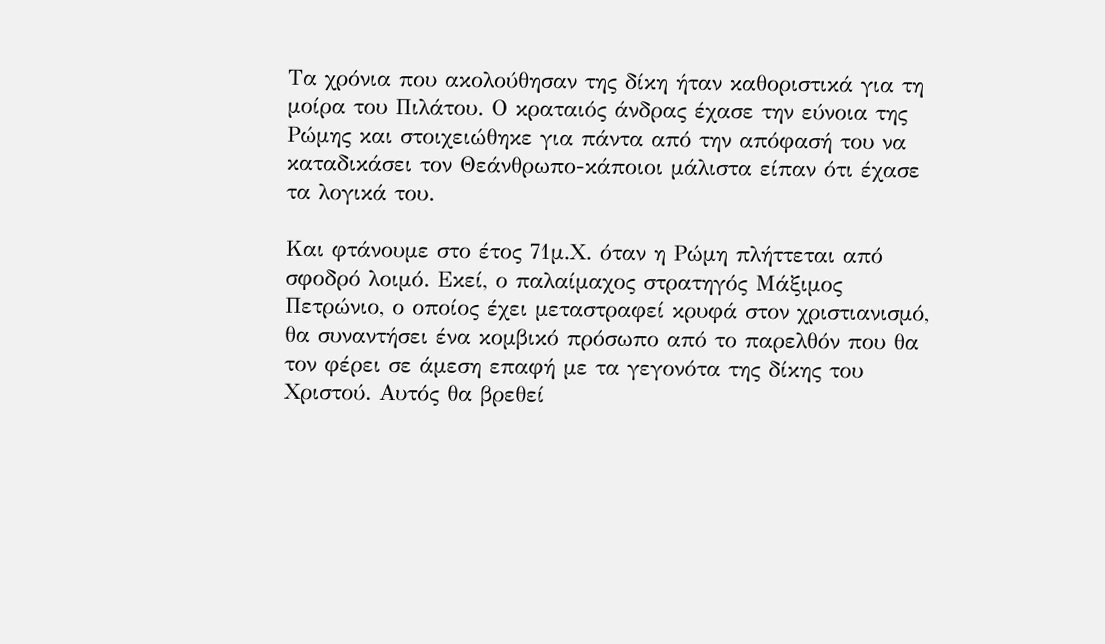Τα χρόνια που ακολούθησαν της δίκη ήταν καθοριστικά για τη μοίρα του Πιλάτου. Ο κραταιός άνδρας έχασε την εύνοια της Ρώμης και στοιχειώθηκε για πάντα από την απόφασή του να καταδικάσει τον Θεάνθρωπο-κάποιοι μάλιστα είπαν ότι έχασε τα λογικά του.

Και φτάνουμε στο έτος 71μ.Χ. όταν η Ρώμη πλήττεται από σφοδρό λοιμό. Εκεί, ο παλαίμαχος στρατηγός Μάξιμος Πετρώνιο, ο οποίος έχει μεταστραφεί κρυφά στον χριστιανισμό, θα συναντήσει ένα κομβικό πρόσωπο από το παρελθόν που θα τον φέρει σε άμεση επαφή με τα γεγονότα της δίκης του Χριστού. Αυτός θα βρεθεί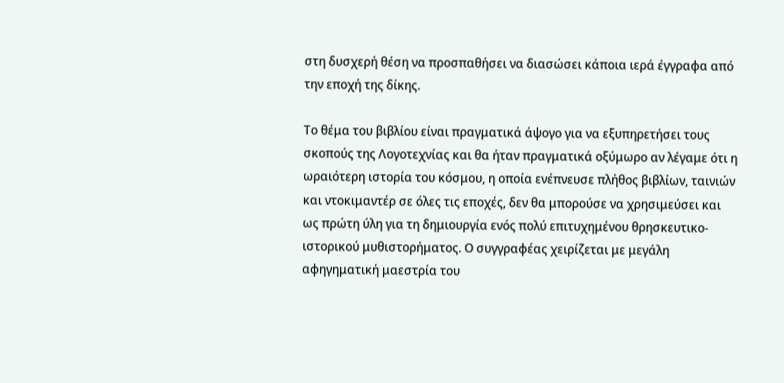στη δυσχερή θέση να προσπαθήσει να διασώσει κάποια ιερά έγγραφα από την εποχή της δίκης.

Το θέμα του βιβλίου είναι πραγματικά άψογο για να εξυπηρετήσει τους σκοπούς της Λογοτεχνίας και θα ήταν πραγματικά οξύμωρο αν λέγαμε ότι η ωραιότερη ιστορία του κόσμου, η οποία ενέπνευσε πλήθος βιβλίων, ταινιών και ντοκιμαντέρ σε όλες τις εποχές, δεν θα μπορούσε να χρησιμεύσει και ως πρώτη ύλη για τη δημιουργία ενός πολύ επιτυχημένου θρησκευτικο-ιστορικού μυθιστορήματος. Ο συγγραφέας χειρίζεται με μεγάλη αφηγηματική μαεστρία του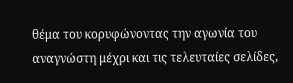θέμα του κορυφώνοντας την αγωνία του αναγνώστη μέχρι και τις τελευταίες σελίδες,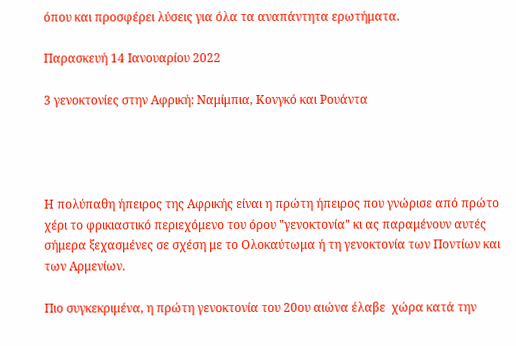όπου και προσφέρει λύσεις για όλα τα αναπάντητα ερωτήματα.

Παρασκευή 14 Ιανουαρίου 2022

3 γενοκτονίες στην Αφρική: Ναμίμπια, Κονγκό και Ρουάντα




Η πολύπαθη ήπειρος της Αφρικής είναι η πρώτη ήπειρος που γνώρισε από πρώτο χέρι το φρικιαστικό περιεχόμενο του όρου "γενοκτονία" κι ας παραμένουν αυτές σήμερα ξεχασμένες σε σχέση με το Ολοκαύτωμα ή τη γενοκτονία των Ποντίων και των Αρμενίων.

Πιο συγκεκριμένα, η πρώτη γενοκτονία του 20ου αιώνα έλαβε  χώρα κατά την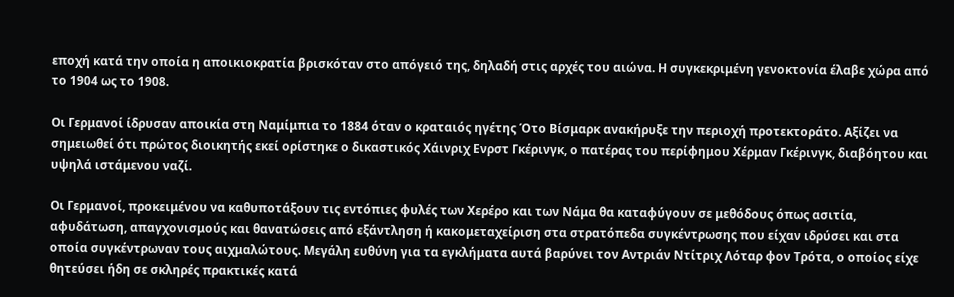εποχή κατά την οποία η αποικιοκρατία βρισκόταν στο απόγειό της, δηλαδή στις αρχές του αιώνα. Η συγκεκριμένη γενοκτονία έλαβε χώρα από το 1904 ως το 1908.

Οι Γερμανοί ίδρυσαν αποικία στη Ναμίμπια το 1884 όταν ο κραταιός ηγέτης Ότο Βίσμαρκ ανακήρυξε την περιοχή προτεκτοράτο. Αξίζει να σημειωθεί ότι πρώτος διοικητής εκεί ορίστηκε ο δικαστικός Χάινριχ Ενρστ Γκέρινγκ, ο πατέρας του περίφημου Χέρμαν Γκέρινγκ, διαβόητου και υψηλά ιστάμενου ναζί.

Οι Γερμανοί, προκειμένου να καθυποτάξουν τις εντόπιες φυλές των Χερέρο και των Νάμα θα καταφύγουν σε μεθόδους όπως ασιτία, αφυδάτωση, απαγχονισμούς και θανατώσεις από εξάντληση ή κακομεταχείριση στα στρατόπεδα συγκέντρωσης που είχαν ιδρύσει και στα οποία συγκέντρωναν τους αιχμαλώτους. Μεγάλη ευθύνη για τα εγκλήματα αυτά βαρύνει τον Αντριάν Ντίτριχ Λόταρ φον Τρότα, ο οποίος είχε θητεύσει ήδη σε σκληρές πρακτικές κατά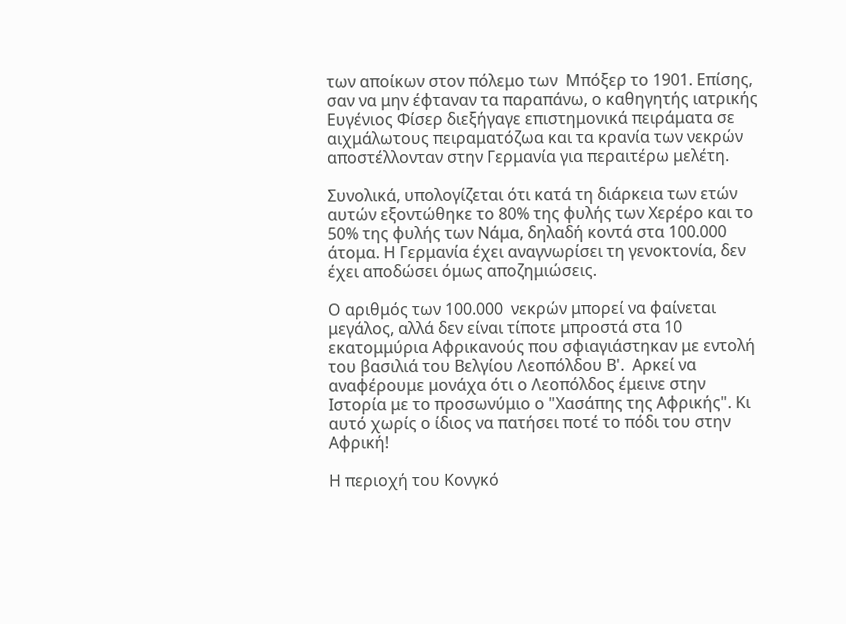των αποίκων στον πόλεμο των  Μπόξερ το 1901. Επίσης, σαν να μην έφταναν τα παραπάνω, ο καθηγητής ιατρικής Ευγένιος Φίσερ διεξήγαγε επιστημονικά πειράματα σε αιχμάλωτους πειραματόζωα και τα κρανία των νεκρών αποστέλλονταν στην Γερμανία για περαιτέρω μελέτη.

Συνολικά, υπολογίζεται ότι κατά τη διάρκεια των ετών αυτών εξοντώθηκε το 80% της φυλής των Χερέρο και το 50% της φυλής των Νάμα, δηλαδή κοντά στα 100.000 άτομα. Η Γερμανία έχει αναγνωρίσει τη γενοκτονία, δεν έχει αποδώσει όμως αποζημιώσεις.

Ο αριθμός των 100.000  νεκρών μπορεί να φαίνεται μεγάλος, αλλά δεν είναι τίποτε μπροστά στα 10 εκατομμύρια Αφρικανούς που σφιαγιάστηκαν με εντολή του βασιλιά του Βελγίου Λεοπόλδου Β'.  Αρκεί να αναφέρουμε μονάχα ότι ο Λεοπόλδος έμεινε στην Ιστορία με το προσωνύμιο ο "Χασάπης της Αφρικής". Κι αυτό χωρίς ο ίδιος να πατήσει ποτέ το πόδι του στην Αφρική!

Η περιοχή του Κονγκό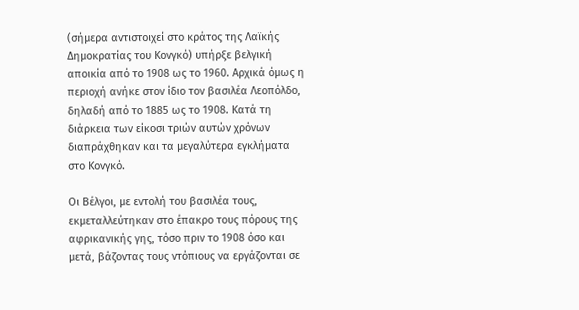(σήμερα αντιστοιχεί στο κράτος της Λαϊκής Δημοκρατίας του Κονγκό) υπήρξε βελγική αποικία από το 1908 ως το 1960. Αρχικά όμως η περιοχή ανήκε στον ίδιο τον βασιλέα Λεοπόλδο, δηλαδή από το 1885 ως το 1908. Κατά τη διάρκεια των είκοσι τριών αυτών χρόνων διαπράχθηκαν και τα μεγαλύτερα εγκλήματα στο Κονγκό.

Οι Βέλγοι, με εντολή του βασιλέα τους, εκμεταλλεύτηκαν στο έπακρο τους πόρους της αφρικανικής γης, τόσο πριν το 1908 όσο και μετά, βάζοντας τους ντόπιους να εργάζονται σε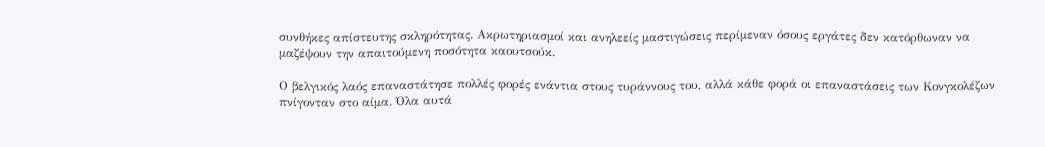συνθήκες απίστευτης σκληρότητας. Ακρωτηριασμοί και ανηλεείς μαστιγώσεις περίμεναν όσους εργάτες δεν κατόρθωναν να μαζέψουν την απαιτούμενη ποσότητα καουτσούκ.

Ο βελγικός λαός επαναστάτησε πολλές φορές ενάντια στους τυράννους του, αλλά κάθε φορά οι επαναστάσεις των Κονγκολέζων πνίγονταν στο αίμα. Όλα αυτά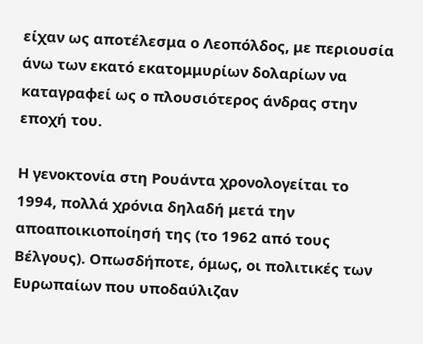είχαν ως αποτέλεσμα ο Λεοπόλδος, με περιουσία άνω των εκατό εκατομμυρίων δολαρίων να καταγραφεί ως ο πλουσιότερος άνδρας στην εποχή του.

Η γενοκτονία στη Ρουάντα χρονολογείται το 1994, πολλά χρόνια δηλαδή μετά την αποαποικιοποίησή της (το 1962 από τους Βέλγους). Οπωσδήποτε, όμως, οι πολιτικές των Ευρωπαίων που υποδαύλιζαν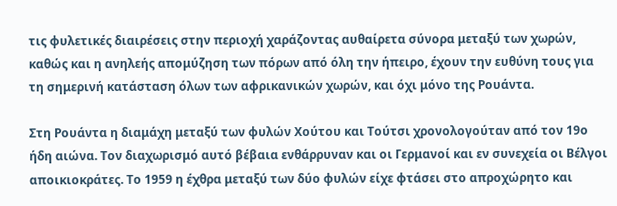τις φυλετικές διαιρέσεις στην περιοχή χαράζοντας αυθαίρετα σύνορα μεταξύ των χωρών, καθώς και η ανηλεής απομύζηση των πόρων από όλη την ήπειρο, έχουν την ευθύνη τους για τη σημερινή κατάσταση όλων των αφρικανικών χωρών, και όχι μόνο της Ρουάντα.

Στη Ρουάντα η διαμάχη μεταξύ των φυλών Χούτου και Τούτσι χρονολογούταν από τον 19ο ήδη αιώνα. Τον διαχωρισμό αυτό βέβαια ενθάρρυναν και οι Γερμανοί και εν συνεχεία οι Βέλγοι αποικιοκράτες. Το 1959 η έχθρα μεταξύ των δύο φυλών είχε φτάσει στο απροχώρητο και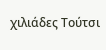χιλιάδες Τούτσι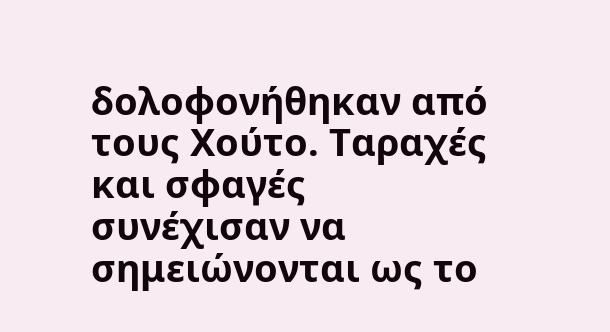δολοφονήθηκαν από τους Χούτο. Ταραχές και σφαγές συνέχισαν να σημειώνονται ως το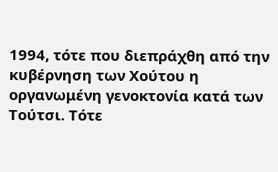1994, τότε που διεπράχθη από την κυβέρνηση των Χούτου η οργανωμένη γενοκτονία κατά των Τούτσι. Τότε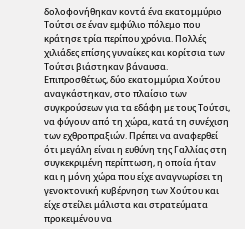δολοφονήθηκαν κοντά ένα εκατομμύριο Τούτσι σε έναν εμφύλιο πόλεμο που κράτησε τρία περίπου χρόνια. Πολλές χιλιάδες επίσης γυναίκες και κορίτσια των Τούτσι βιάστηκαν βάναυσα. Επιπροσθέτως, δύο εκατομμύρια Χούτου αναγκάστηκαν, στο πλαίσιο των συγκρούσεων για τα εδάφη με τους Τούτσι, να φύγουν από τη χώρα, κατά τη συνέχιση των εχθροπραξιών. Πρέπει να αναφερθεί ότι μεγάλη είναι η ευθύνη της Γαλλίας στη συγκεκριμένη περίπτωση, η οποία ήταν και η μόνη χώρα που είχε αναγνωρίσει τη γενοκτονική κυβέρνηση των Χούτου και είχε στείλει μάλιστα και στρατεύματα προκειμένου να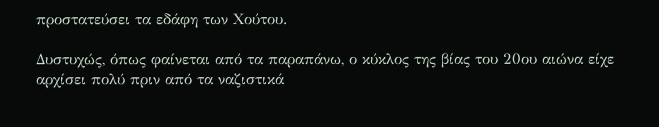προστατεύσει τα εδάφη των Χούτου.

Δυστυχώς, όπως φαίνεται από τα παραπάνω, ο κύκλος της βίας του 20ου αιώνα είχε αρχίσει πολύ πριν από τα ναζιστικά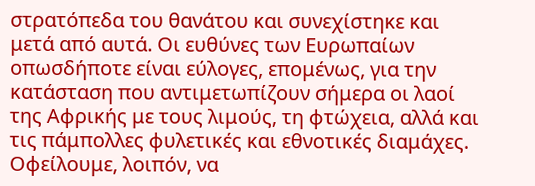στρατόπεδα του θανάτου και συνεχίστηκε και μετά από αυτά. Οι ευθύνες των Ευρωπαίων οπωσδήποτε είναι εύλογες, επομένως, για την κατάσταση που αντιμετωπίζουν σήμερα οι λαοί της Αφρικής με τους λιμούς, τη φτώχεια, αλλά και τις πάμπολλες φυλετικές και εθνοτικές διαμάχες. Οφείλουμε, λοιπόν, να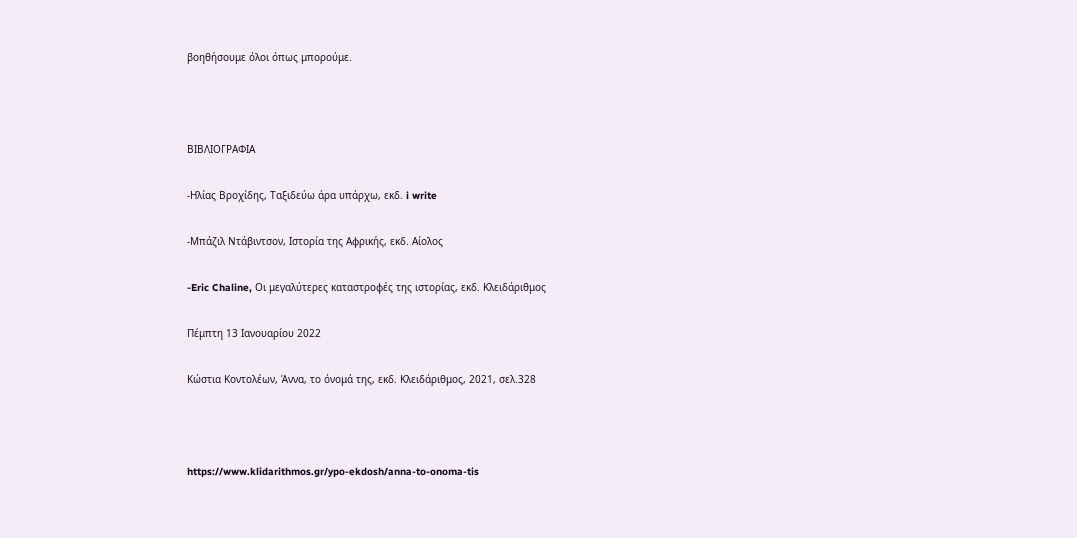βοηθήσουμε όλοι όπως μπορούμε.



ΒΙΒΛΙΟΓΡΑΦΙΑ

-Ηλίας Βροχίδης, Ταξιδεύω άρα υπάρχω, εκδ. i write

-Μπάζιλ Ντάβιντσον, Ιστορία της Αφρικής, εκδ. Αίολος

-Eric Chaline, Οι μεγαλύτερες καταστροφές της ιστορίας, εκδ. Κλειδάριθμος

Πέμπτη 13 Ιανουαρίου 2022

Κώστια Κοντολέων, Άννα, το όνομά της, εκδ. Κλειδάριθμος, 2021, σελ.328



https://www.klidarithmos.gr/ypo-ekdosh/anna-to-onoma-tis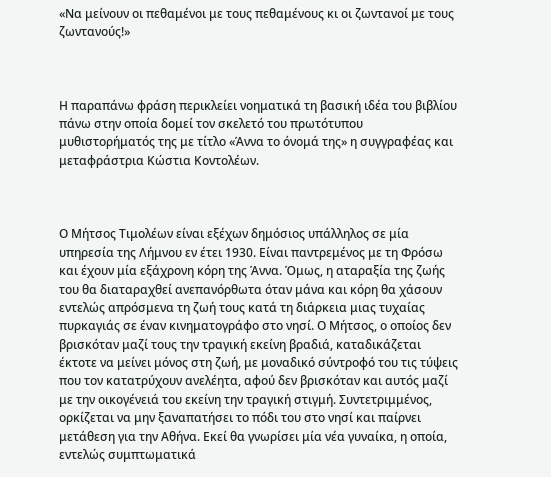«Να μείνουν οι πεθαμένοι με τους πεθαμένους κι οι ζωντανοί με τους ζωντανούς!»



Η παραπάνω φράση περικλείει νοηματικά τη βασική ιδέα του βιβλίου πάνω στην οποία δομεί τον σκελετό του πρωτότυπου μυθιστορήματός της με τίτλο «Άννα το όνομά της» η συγγραφέας και μεταφράστρια Κώστια Κοντολέων.



Ο Μήτσος Τιμολέων είναι εξέχων δημόσιος υπάλληλος σε μία υπηρεσία της Λήμνου εν έτει 1930. Είναι παντρεμένος με τη Φρόσω και έχουν μία εξάχρονη κόρη της Άννα. Όμως, η αταραξία της ζωής του θα διαταραχθεί ανεπανόρθωτα όταν μάνα και κόρη θα χάσουν εντελώς απρόσμενα τη ζωή τους κατά τη διάρκεια μιας τυχαίας πυρκαγιάς σε έναν κινηματογράφο στο νησί. Ο Μήτσος, ο οποίος δεν βρισκόταν μαζί τους την τραγική εκείνη βραδιά, καταδικάζεται έκτοτε να μείνει μόνος στη ζωή, με μοναδικό σύντροφό του τις τύψεις που τον κατατρύχουν ανελέητα, αφού δεν βρισκόταν και αυτός μαζί με την οικογένειά του εκείνη την τραγική στιγμή. Συντετριμμένος, ορκίζεται να μην ξαναπατήσει το πόδι του στο νησί και παίρνει μετάθεση για την Αθήνα. Εκεί θα γνωρίσει μία νέα γυναίκα, η οποία, εντελώς συμπτωματικά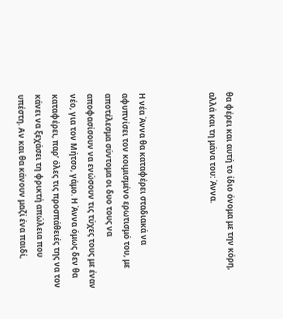θα φέρει και αυτή το ίδιο όνομα με την κόρη, αλλά και τη μάνα του: Άννα.



Η νέα Άννα θα καταφέρει σταδιακά να αφυπνίσει τον κοιμισμένο ερωτισμό του, με αποτέλεσμα σύντομα οι δυο τους να αποφασίσουν να ενώσουν τις τύχες τους με έναν νέο, για τον Μήτσο, γάμο. Η Άννα όμως δεν θα καταφέρει, παρ’ όλες τις προσπάθειές της να τον κάνει να ξεχάσει τη φρικτή απώλεια που υπέστη. Αν και θα κάνουν μαζί ένα παιδί,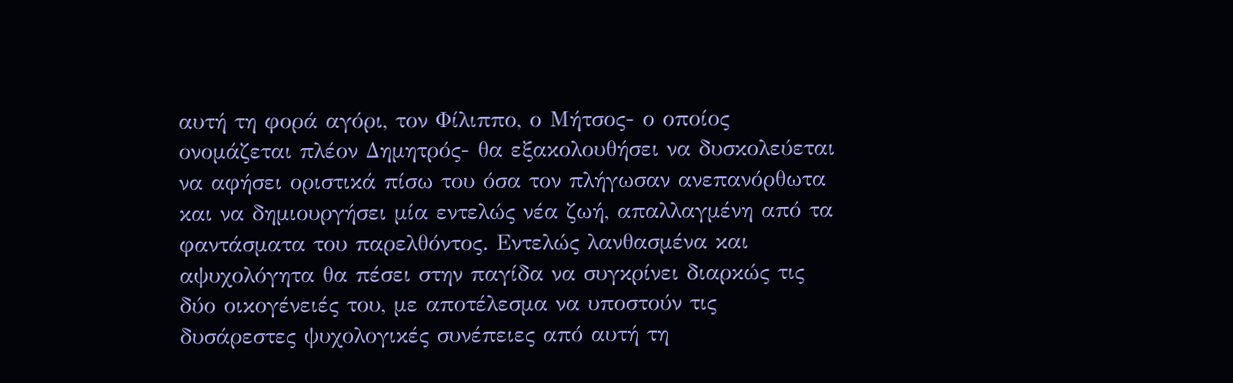αυτή τη φορά αγόρι, τον Φίλιππο, ο Μήτσος- ο οποίος ονομάζεται πλέον Δημητρός- θα εξακολουθήσει να δυσκολεύεται να αφήσει οριστικά πίσω του όσα τον πλήγωσαν ανεπανόρθωτα και να δημιουργήσει μία εντελώς νέα ζωή, απαλλαγμένη από τα φαντάσματα του παρελθόντος. Εντελώς λανθασμένα και αψυχολόγητα θα πέσει στην παγίδα να συγκρίνει διαρκώς τις δύο οικογένειές του, με αποτέλεσμα να υποστούν τις δυσάρεστες ψυχολογικές συνέπειες από αυτή τη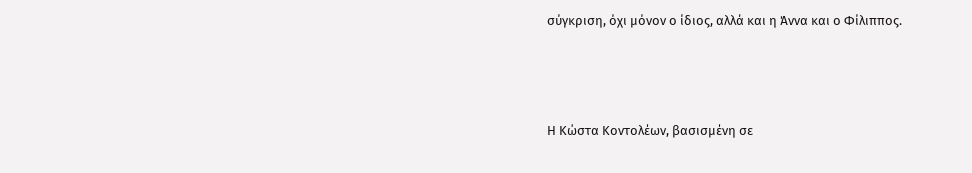σύγκριση, όχι μόνον ο ίδιος, αλλά και η Άννα και ο Φίλιππος.



Η Κώστα Κοντολέων, βασισμένη σε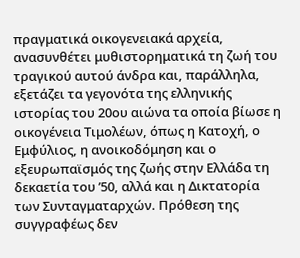πραγματικά οικογενειακά αρχεία, ανασυνθέτει μυθιστορηματικά τη ζωή του τραγικού αυτού άνδρα και, παράλληλα, εξετάζει τα γεγονότα της ελληνικής ιστορίας του 20ου αιώνα τα οποία βίωσε η οικογένεια Τιμολέων, όπως η Κατοχή, ο Εμφύλιος, η ανοικοδόμηση και ο εξευρωπαϊσμός της ζωής στην Ελλάδα τη δεκαετία του ’50, αλλά και η Δικτατορία των Συνταγματαρχών. Πρόθεση της συγγραφέως δεν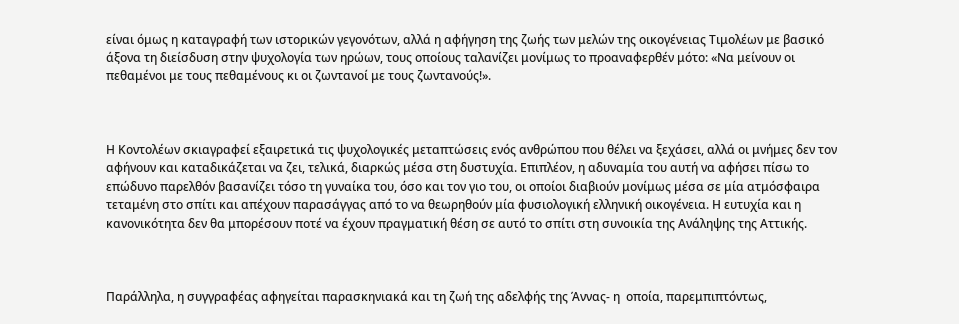είναι όμως η καταγραφή των ιστορικών γεγονότων, αλλά η αφήγηση της ζωής των μελών της οικογένειας Τιμολέων με βασικό άξονα τη διείσδυση στην ψυχολογία των ηρώων, τους οποίους ταλανίζει μονίμως το προαναφερθέν μότο: «Να μείνουν οι πεθαμένοι με τους πεθαμένους κι οι ζωντανοί με τους ζωντανούς!».



Η Κοντολέων σκιαγραφεί εξαιρετικά τις ψυχολογικές μεταπτώσεις ενός ανθρώπου που θέλει να ξεχάσει, αλλά οι μνήμες δεν τον αφήνουν και καταδικάζεται να ζει, τελικά, διαρκώς μέσα στη δυστυχία. Επιπλέον, η αδυναμία του αυτή να αφήσει πίσω το επώδυνο παρελθόν βασανίζει τόσο τη γυναίκα του, όσο και τον γιο του, οι οποίοι διαβιούν μονίμως μέσα σε μία ατμόσφαιρα τεταμένη στο σπίτι και απέχουν παρασάγγας από το να θεωρηθούν μία φυσιολογική ελληνική οικογένεια. Η ευτυχία και η κανονικότητα δεν θα μπορέσουν ποτέ να έχουν πραγματική θέση σε αυτό το σπίτι στη συνοικία της Ανάληψης της Αττικής.



Παράλληλα, η συγγραφέας αφηγείται παρασκηνιακά και τη ζωή της αδελφής της Άννας- η  οποία, παρεμπιπτόντως,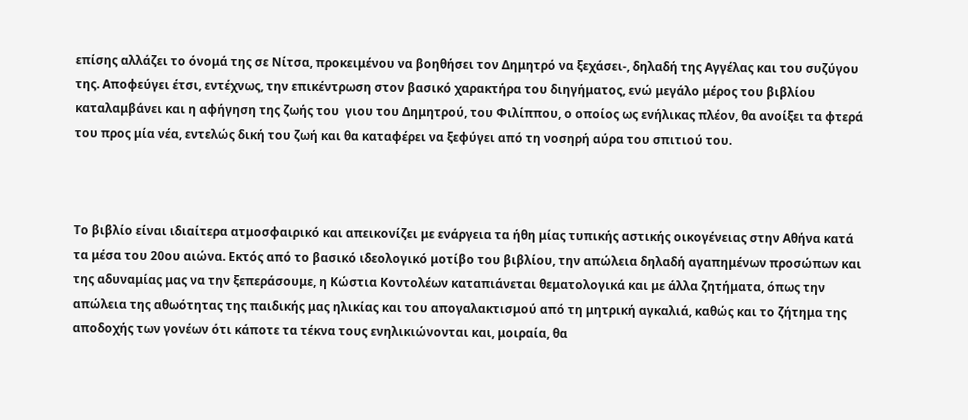επίσης αλλάζει το όνομά της σε Νίτσα, προκειμένου να βοηθήσει τον Δημητρό να ξεχάσει-, δηλαδή της Αγγέλας και του συζύγου της. Αποφεύγει έτσι, εντέχνως, την επικέντρωση στον βασικό χαρακτήρα του διηγήματος, ενώ μεγάλο μέρος του βιβλίου καταλαμβάνει και η αφήγηση της ζωής του  γιου του Δημητρού, του Φιλίππου, ο οποίος ως ενήλικας πλέον, θα ανοίξει τα φτερά του προς μία νέα, εντελώς δική του ζωή και θα καταφέρει να ξεφύγει από τη νοσηρή αύρα του σπιτιού του.



Το βιβλίο είναι ιδιαίτερα ατμοσφαιρικό και απεικονίζει με ενάργεια τα ήθη μίας τυπικής αστικής οικογένειας στην Αθήνα κατά τα μέσα του 20ου αιώνα. Εκτός από το βασικό ιδεολογικό μοτίβο του βιβλίου, την απώλεια δηλαδή αγαπημένων προσώπων και της αδυναμίας μας να την ξεπεράσουμε, η Κώστια Κοντολέων καταπιάνεται θεματολογικά και με άλλα ζητήματα, όπως την απώλεια της αθωότητας της παιδικής μας ηλικίας και του απογαλακτισμού από τη μητρική αγκαλιά, καθώς και το ζήτημα της αποδοχής των γονέων ότι κάποτε τα τέκνα τους ενηλικιώνονται και, μοιραία, θα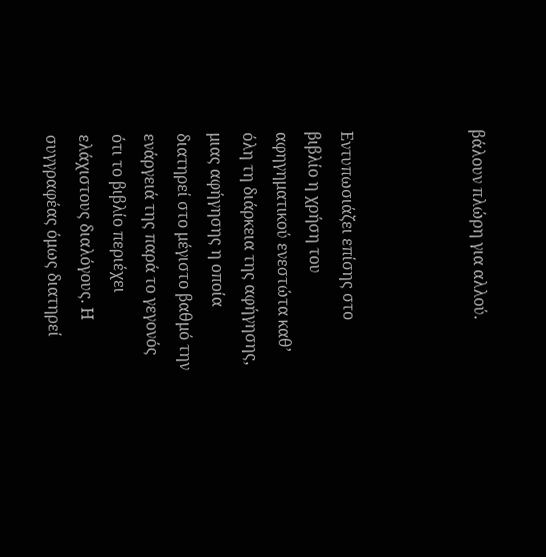βάλουν πλώρη για αλλού.



Εντυπωσιάζει επίσης στο βιβλίο η χρήση του αφηγηματικού ενεστώτα καθ’ όλη τη διάρκεια της αφήγησης, μιας αφήγησης η οποία διατηρεί στο μέγιστο βαθμό την ενάργειά της παρά το γεγονός ότι το βιβλίο περιέχει ελάχιστους διαλόγους. Η συγγραφέας όμως διατηρεί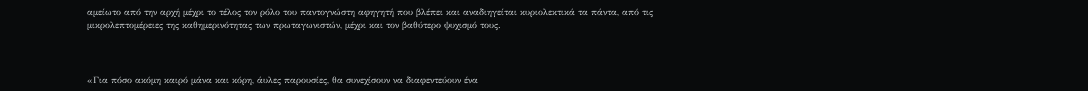αμείωτο από την αρχή μέχρι το τέλος τον ρόλο του παντογνώστη αφηγητή που βλέπει και αναδιηγείται κυριολεκτικά τα πάντα, από τις μικρολεπτομέρειες της καθημερινότητας των πρωταγωνιστών, μέχρι και τον βαθύτερο ψυχισμό τους.



«Για πόσο ακόμη καιρό μάνα και κόρη, άυλες παρουσίες, θα συνεχίσουν να διαφεντεύουν ένα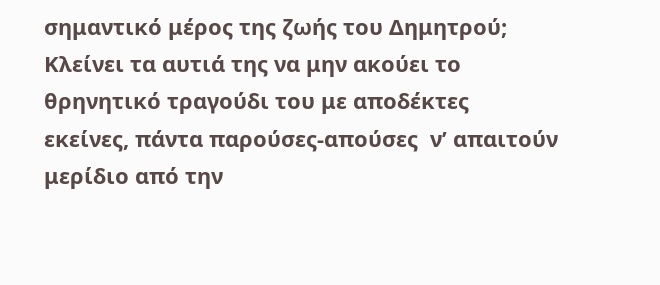σημαντικό μέρος της ζωής του Δημητρού; Κλείνει τα αυτιά της να μην ακούει το θρηνητικό τραγούδι του με αποδέκτες εκείνες, πάντα παρούσες-απούσες  ν’ απαιτούν μερίδιο από την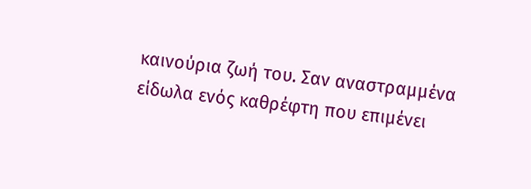καινούρια ζωή του. Σαν αναστραμμένα είδωλα ενός καθρέφτη που επιμένει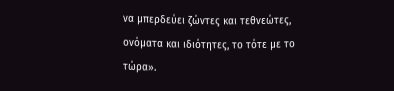να μπερδεύει ζώντες και τεθνεώτες, ονόματα και ιδιότητες, το τότε με το τώρα».